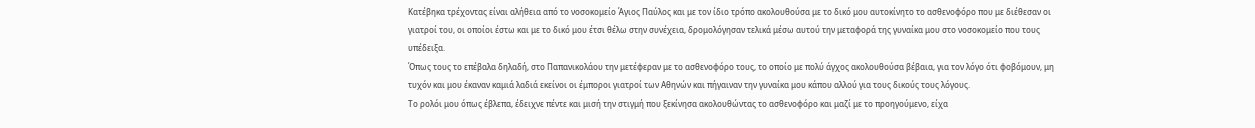Κατέβηκα τρέχοντας είναι αλήθεια από το νοσοκομείο Άγιος Παύλος και με τον ίδιο τρόπο ακολουθούσα με το δικό μου αυτοκίνητο το ασθενοφόρο που με διέθεσαν οι γιατροί του, οι οποίοι έστω και με το δικό μου έτσι θέλω στην συνέχεια, δρομολόγησαν τελικά μέσω αυτού την μεταφορά της γυναίκα μου στο νοσοκομείο που τους υπέδειξα.
Όπως τους το επέβαλα δηλαδή, στο Παπανικολάου την μετέφεραν με το ασθενοφόρο τους, το οποίο με πολύ άγχος ακολουθούσα βέβαια, για τον λόγο ότι φοβόμουν, μη τυχόν και μου έκαναν καμιά λαδιά εκείνοι οι έμποροι γιατροί των Αθηνών και πήγαιναν την γυναίκα μου κάπου αλλού για τους δικούς τους λόγους.
Το ρολόι μου όπως έβλεπα, έδειχνε πέντε και μισή την στιγμή που ξεκίνησα ακολουθώντας το ασθενοφόρο και μαζί με το προηγούμενο, είχα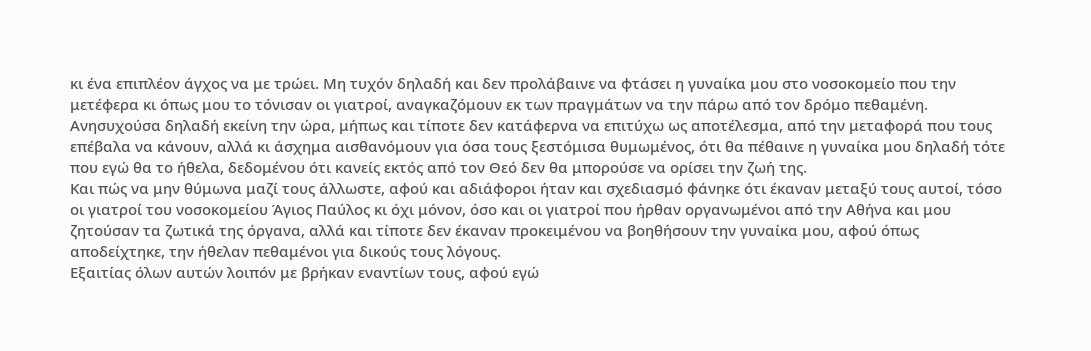κι ένα επιπλέον άγχος να με τρώει. Μη τυχόν δηλαδή και δεν προλάβαινε να φτάσει η γυναίκα μου στο νοσοκομείο που την μετέφερα κι όπως μου το τόνισαν οι γιατροί, αναγκαζόμουν εκ των πραγμάτων να την πάρω από τον δρόμο πεθαμένη.
Ανησυχούσα δηλαδή εκείνη την ώρα, μήπως και τίποτε δεν κατάφερνα να επιτύχω ως αποτέλεσμα, από την μεταφορά που τους επέβαλα να κάνουν, αλλά κι άσχημα αισθανόμουν για όσα τους ξεστόμισα θυμωμένος, ότι θα πέθαινε η γυναίκα μου δηλαδή τότε που εγώ θα το ήθελα, δεδομένου ότι κανείς εκτός από τον Θεό δεν θα μπορούσε να ορίσει την ζωή της.
Και πώς να μην θύμωνα μαζί τους άλλωστε, αφού και αδιάφοροι ήταν και σχεδιασμό φάνηκε ότι έκαναν μεταξύ τους αυτοί, τόσο οι γιατροί του νοσοκομείου Άγιος Παύλος κι όχι μόνον, όσο και οι γιατροί που ήρθαν οργανωμένοι από την Αθήνα και μου ζητούσαν τα ζωτικά της όργανα, αλλά και τίποτε δεν έκαναν προκειμένου να βοηθήσουν την γυναίκα μου, αφού όπως αποδείχτηκε, την ήθελαν πεθαμένοι για δικούς τους λόγους.
Εξαιτίας όλων αυτών λοιπόν με βρήκαν εναντίων τους, αφού εγώ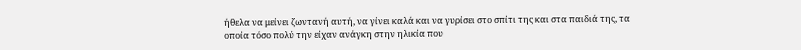ήθελα να μείνει ζωντανή αυτή, να γίνει καλά και να γυρίσει στο σπίτι της και στα παιδιά της, τα οποία τόσο πολύ την είχαν ανάγκη στην ηλικία που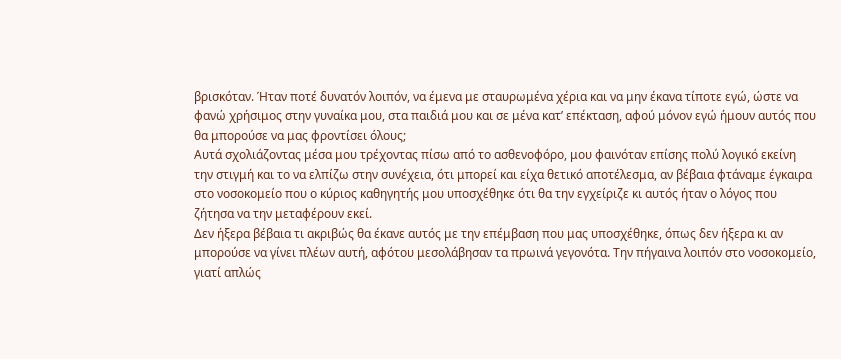βρισκόταν. Ήταν ποτέ δυνατόν λοιπόν, να έμενα με σταυρωμένα χέρια και να μην έκανα τίποτε εγώ, ώστε να φανώ χρήσιμος στην γυναίκα μου, στα παιδιά μου και σε μένα κατ’ επέκταση, αφού μόνον εγώ ήμουν αυτός που θα μπορούσε να μας φροντίσει όλους;
Αυτά σχολιάζοντας μέσα μου τρέχοντας πίσω από το ασθενοφόρο, μου φαινόταν επίσης πολύ λογικό εκείνη την στιγμή και το να ελπίζω στην συνέχεια, ότι μπορεί και είχα θετικό αποτέλεσμα, αν βέβαια φτάναμε έγκαιρα στο νοσοκομείο που ο κύριος καθηγητής μου υποσχέθηκε ότι θα την εγχείριζε κι αυτός ήταν ο λόγος που ζήτησα να την μεταφέρουν εκεί.
Δεν ήξερα βέβαια τι ακριβώς θα έκανε αυτός με την επέμβαση που μας υποσχέθηκε, όπως δεν ήξερα κι αν μπορούσε να γίνει πλέων αυτή, αφότου μεσολάβησαν τα πρωινά γεγονότα. Την πήγαινα λοιπόν στο νοσοκομείο, γιατί απλώς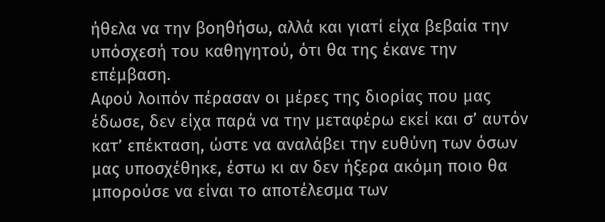ήθελα να την βοηθήσω, αλλά και γιατί είχα βεβαία την υπόσχεσή του καθηγητού, ότι θα της έκανε την επέμβαση.
Αφού λοιπόν πέρασαν οι μέρες της διορίας που μας έδωσε, δεν είχα παρά να την μεταφέρω εκεί και σ’ αυτόν κατ’ επέκταση, ώστε να αναλάβει την ευθύνη των όσων μας υποσχέθηκε, έστω κι αν δεν ήξερα ακόμη ποιο θα μπορούσε να είναι το αποτέλεσμα των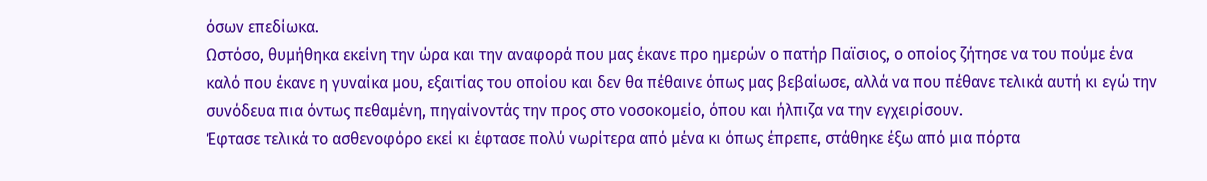όσων επεδίωκα.
Ωστόσο, θυμήθηκα εκείνη την ώρα και την αναφορά που μας έκανε προ ημερών ο πατήρ Παϊσιος, ο οποίος ζήτησε να του πούμε ένα καλό που έκανε η γυναίκα μου, εξαιτίας του οποίου και δεν θα πέθαινε όπως μας βεβαίωσε, αλλά να που πέθανε τελικά αυτή κι εγώ την συνόδευα πια όντως πεθαμένη, πηγαίνοντάς την προς στο νοσοκομείο, όπου και ήλπιζα να την εγχειρίσουν.
Έφτασε τελικά το ασθενοφόρο εκεί κι έφτασε πολύ νωρίτερα από μένα κι όπως έπρεπε, στάθηκε έξω από μια πόρτα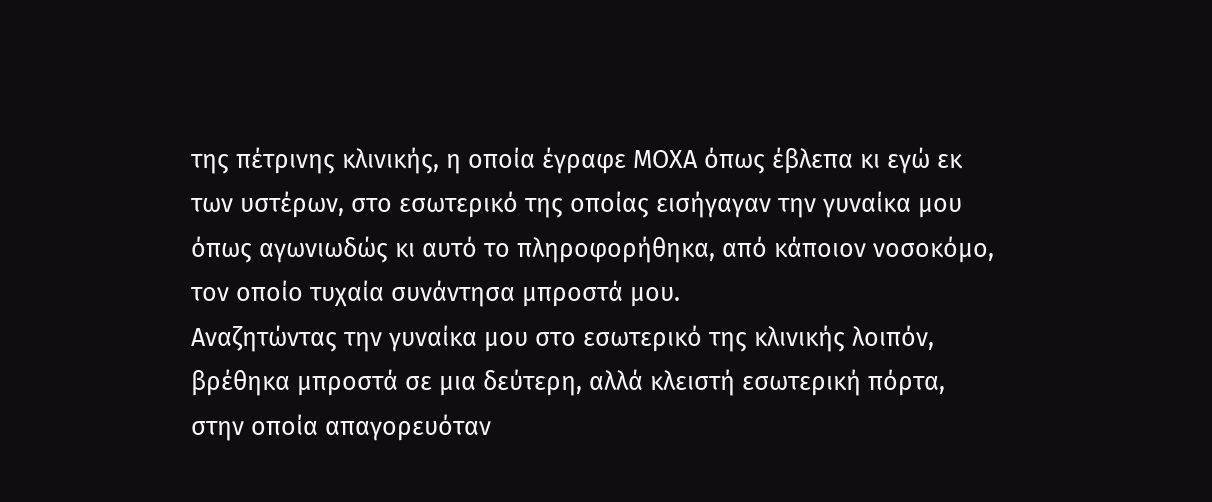της πέτρινης κλινικής, η οποία έγραφε ΜΟΧΑ όπως έβλεπα κι εγώ εκ των υστέρων, στο εσωτερικό της οποίας εισήγαγαν την γυναίκα μου όπως αγωνιωδώς κι αυτό το πληροφορήθηκα, από κάποιον νοσοκόμο, τον οποίο τυχαία συνάντησα μπροστά μου.
Αναζητώντας την γυναίκα μου στο εσωτερικό της κλινικής λοιπόν, βρέθηκα μπροστά σε μια δεύτερη, αλλά κλειστή εσωτερική πόρτα, στην οποία απαγορευόταν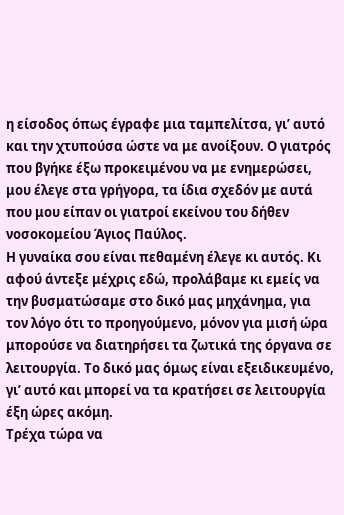η είσοδος όπως έγραφε μια ταμπελίτσα, γι’ αυτό και την χτυπούσα ώστε να με ανοίξουν. Ο γιατρός που βγήκε έξω προκειμένου να με ενημερώσει, μου έλεγε στα γρήγορα, τα ίδια σχεδόν με αυτά που μου είπαν οι γιατροί εκείνου του δήθεν νοσοκομείου Άγιος Παύλος.
Η γυναίκα σου είναι πεθαμένη έλεγε κι αυτός. Κι αφού άντεξε μέχρις εδώ, προλάβαμε κι εμείς να την βυσματώσαμε στο δικό μας μηχάνημα, για τον λόγο ότι το προηγούμενο, μόνον για μισή ώρα μπορούσε να διατηρήσει τα ζωτικά της όργανα σε λειτουργία. Το δικό μας όμως είναι εξειδικευμένο, γι’ αυτό και μπορεί να τα κρατήσει σε λειτουργία έξη ώρες ακόμη.
Τρέχα τώρα να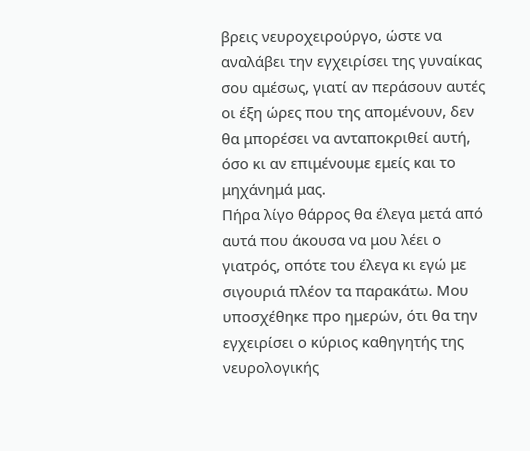βρεις νευροχειρούργο, ώστε να αναλάβει την εγχειρίσει της γυναίκας σου αμέσως, γιατί αν περάσουν αυτές οι έξη ώρες που της απομένουν, δεν θα μπορέσει να ανταποκριθεί αυτή, όσο κι αν επιμένουμε εμείς και το μηχάνημά μας.
Πήρα λίγο θάρρος θα έλεγα μετά από αυτά που άκουσα να μου λέει ο γιατρός, οπότε του έλεγα κι εγώ με σιγουριά πλέον τα παρακάτω. Μου υποσχέθηκε προ ημερών, ότι θα την εγχειρίσει ο κύριος καθηγητής της νευρολογικής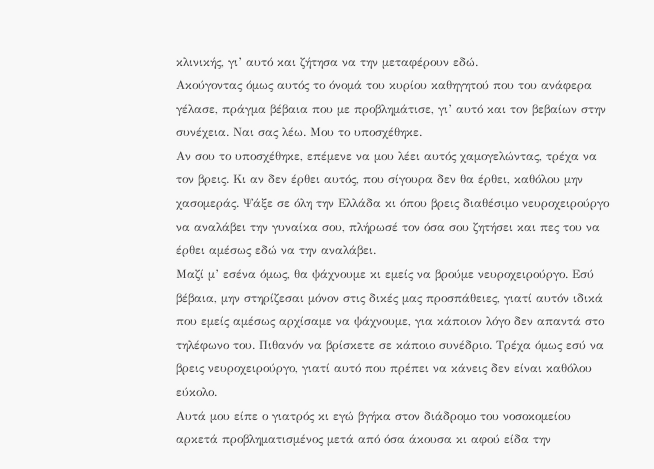κλινικής, γι’ αυτό και ζήτησα να την μεταφέρουν εδώ.
Ακούγοντας όμως αυτός το όνομά του κυρίου καθηγητού που του ανάφερα γέλασε, πράγμα βέβαια που με προβλημάτισε, γι’ αυτό και τον βεβαίων στην συνέχεια. Ναι σας λέω. Μου το υποσχέθηκε.
Αν σου το υποσχέθηκε, επέμενε να μου λέει αυτός χαμογελώντας, τρέχα να τον βρεις. Κι αν δεν έρθει αυτός, που σίγουρα δεν θα έρθει, καθόλου μην χασομεράς. Ψάξε σε όλη την Ελλάδα κι όπου βρεις διαθέσιμο νευροχειρούργο να αναλάβει την γυναίκα σου, πλήρωσέ τον όσα σου ζητήσει και πες του να έρθει αμέσως εδώ να την αναλάβει.
Μαζί μ’ εσένα όμως, θα ψάχνουμε κι εμείς να βρούμε νευροχειρούργο. Εσύ βέβαια, μην στηρίζεσαι μόνον στις δικές μας προσπάθειες, γιατί αυτόν ιδικά που εμείς αμέσως αρχίσαμε να ψάχνουμε, για κάποιον λόγο δεν απαντά στο τηλέφωνο του. Πιθανόν να βρίσκετε σε κάποιο συνέδριο. Τρέχα όμως εσύ να βρεις νευροχειρούργο, γιατί αυτό που πρέπει να κάνεις δεν είναι καθόλου εύκολο.
Αυτά μου είπε ο γιατρός κι εγώ βγήκα στον διάδρομο του νοσοκομείου αρκετά προβληματισμένος μετά από όσα άκουσα κι αφού είδα την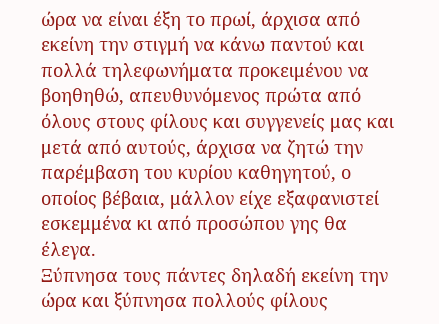ώρα να είναι έξη το πρωί, άρχισα από εκείνη την στιγμή να κάνω παντού και πολλά τηλεφωνήματα προκειμένου να βοηθηθώ, απευθυνόμενος πρώτα από όλους στους φίλους και συγγενείς μας και μετά από αυτούς, άρχισα να ζητώ την παρέμβαση του κυρίου καθηγητού, ο οποίος βέβαια, μάλλον είχε εξαφανιστεί εσκεμμένα κι από προσώπου γης θα έλεγα.
Ξύπνησα τους πάντες δηλαδή εκείνη την ώρα και ξύπνησα πολλούς φίλους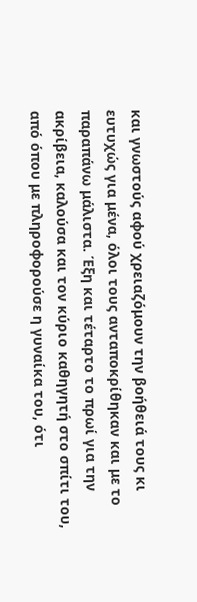και γνωστούς αφού χρειαζόμουν την βοήθειά τους κι ευτυχώς για μένα, όλοι τους ανταποκρίθηκαν και με το παραπάνω μάλιστα. Έξη και τέταρτο το πρωί για την ακρίβεια, καλούσα και τον κύριο καθηγητή στο σπίτι του, από όπου με πληροφορούσε η γυναίκα του, ότι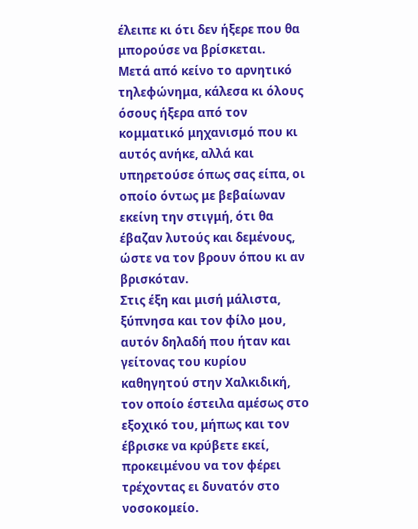έλειπε κι ότι δεν ήξερε που θα μπορούσε να βρίσκεται.
Μετά από κείνο το αρνητικό τηλεφώνημα, κάλεσα κι όλους όσους ήξερα από τον κομματικό μηχανισμό που κι αυτός ανήκε, αλλά και υπηρετούσε όπως σας είπα, οι οποίο όντως με βεβαίωναν εκείνη την στιγμή, ότι θα έβαζαν λυτούς και δεμένους, ώστε να τον βρουν όπου κι αν βρισκόταν.
Στις έξη και μισή μάλιστα, ξύπνησα και τον φίλο μου, αυτόν δηλαδή που ήταν και γείτονας του κυρίου καθηγητού στην Χαλκιδική, τον οποίο έστειλα αμέσως στο εξοχικό του, μήπως και τον έβρισκε να κρύβετε εκεί, προκειμένου να τον φέρει τρέχοντας ει δυνατόν στο νοσοκομείο.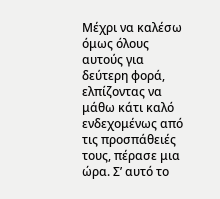Μέχρι να καλέσω όμως όλους αυτούς για δεύτερη φορά, ελπίζοντας να μάθω κάτι καλό ενδεχομένως από τις προσπάθειές τους, πέρασε μια ώρα. Σ’ αυτό το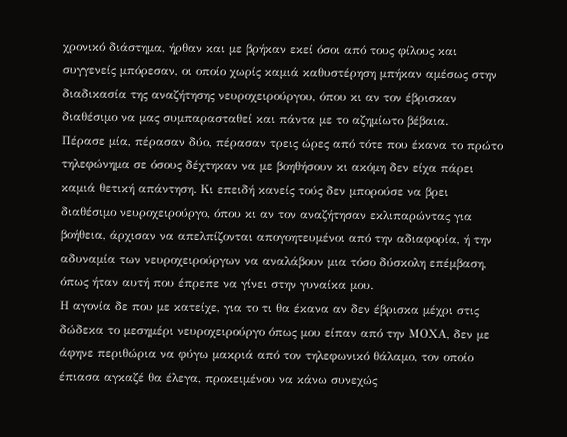χρονικό διάστημα, ήρθαν και με βρήκαν εκεί όσοι από τους φίλους και συγγενείς μπόρεσαν, οι οποίο χωρίς καμιά καθυστέρηση μπήκαν αμέσως στην διαδικασία της αναζήτησης νευροχειρούργου, όπου κι αν τον έβρισκαν διαθέσιμο να μας συμπαρασταθεί και πάντα με το αζημίωτο βέβαια.
Πέρασε μία, πέρασαν δύο, πέρασαν τρεις ώρες από τότε που έκανα το πρώτο τηλεφώνημα σε όσους δέχτηκαν να με βοηθήσουν κι ακόμη δεν είχα πάρει καμιά θετική απάντηση. Κι επειδή κανείς τούς δεν μπορούσε να βρει διαθέσιμο νευροχειρούργο, όπου κι αν τον αναζήτησαν εκλιπαρώντας για βοήθεια, άρχισαν να απελπίζονται απογοητευμένοι από την αδιαφορία, ή την αδυναμία των νευροχειρούργων να αναλάβουν μια τόσο δύσκολη επέμβαση, όπως ήταν αυτή που έπρεπε να γίνει στην γυναίκα μου.
Η αγονία δε που με κατείχε, για το τι θα έκανα αν δεν έβρισκα μέχρι στις δώδεκα το μεσημέρι νευροχειρούργο όπως μου είπαν από την ΜΟΧΑ, δεν με άφηνε περιθώρια να φύγω μακριά από τον τηλεφωνικό θάλαμο, τον οποίο έπιασα αγκαζέ θα έλεγα, προκειμένου να κάνω συνεχώς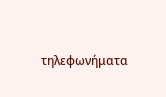τηλεφωνήματα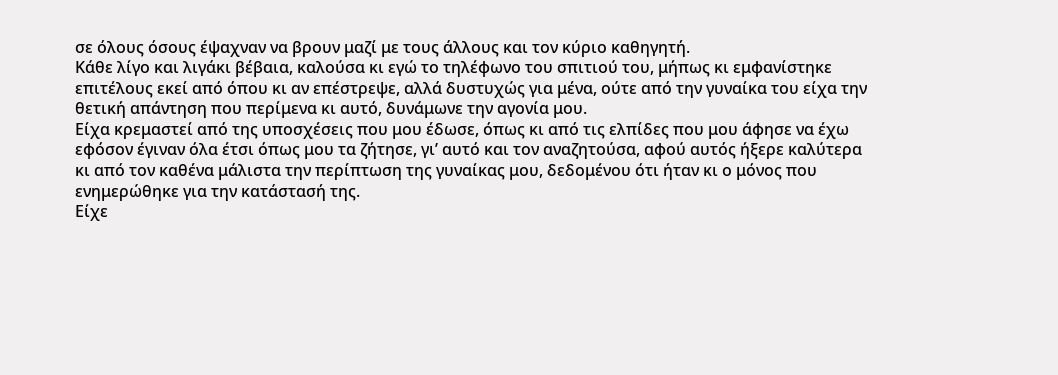σε όλους όσους έψαχναν να βρουν μαζί με τους άλλους και τον κύριο καθηγητή.
Κάθε λίγο και λιγάκι βέβαια, καλούσα κι εγώ το τηλέφωνο του σπιτιού του, μήπως κι εμφανίστηκε επιτέλους εκεί από όπου κι αν επέστρεψε, αλλά δυστυχώς για μένα, ούτε από την γυναίκα του είχα την θετική απάντηση που περίμενα κι αυτό, δυνάμωνε την αγονία μου.
Είχα κρεμαστεί από της υποσχέσεις που μου έδωσε, όπως κι από τις ελπίδες που μου άφησε να έχω εφόσον έγιναν όλα έτσι όπως μου τα ζήτησε, γι’ αυτό και τον αναζητούσα, αφού αυτός ήξερε καλύτερα κι από τον καθένα μάλιστα την περίπτωση της γυναίκας μου, δεδομένου ότι ήταν κι ο μόνος που ενημερώθηκε για την κατάστασή της.
Είχε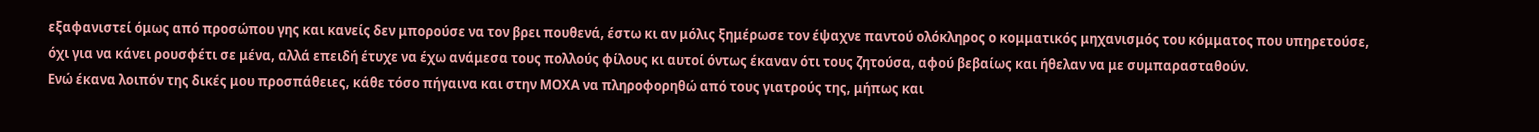εξαφανιστεί όμως από προσώπου γης και κανείς δεν μπορούσε να τον βρει πουθενά, έστω κι αν μόλις ξημέρωσε τον έψαχνε παντού ολόκληρος ο κομματικός μηχανισμός του κόμματος που υπηρετούσε, όχι για να κάνει ρουσφέτι σε μένα, αλλά επειδή έτυχε να έχω ανάμεσα τους πολλούς φίλους κι αυτοί όντως έκαναν ότι τους ζητούσα, αφού βεβαίως και ήθελαν να με συμπαρασταθούν.
Ενώ έκανα λοιπόν της δικές μου προσπάθειες, κάθε τόσο πήγαινα και στην ΜΟΧΑ να πληροφορηθώ από τους γιατρούς της, μήπως και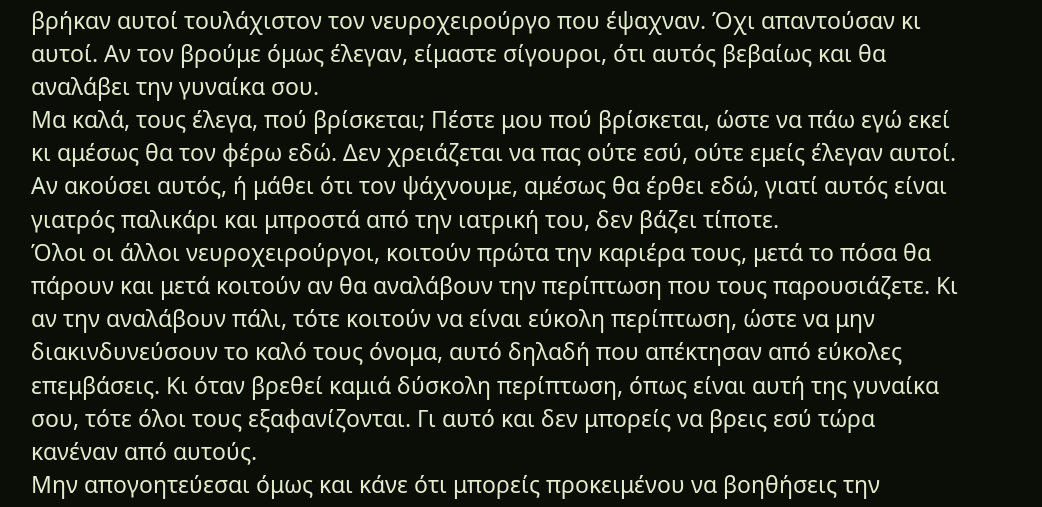βρήκαν αυτοί τουλάχιστον τον νευροχειρούργο που έψαχναν. Όχι απαντούσαν κι αυτοί. Αν τον βρούμε όμως έλεγαν, είμαστε σίγουροι, ότι αυτός βεβαίως και θα αναλάβει την γυναίκα σου.
Μα καλά, τους έλεγα, πού βρίσκεται; Πέστε μου πού βρίσκεται, ώστε να πάω εγώ εκεί κι αμέσως θα τον φέρω εδώ. Δεν χρειάζεται να πας ούτε εσύ, ούτε εμείς έλεγαν αυτοί. Αν ακούσει αυτός, ή μάθει ότι τον ψάχνουμε, αμέσως θα έρθει εδώ, γιατί αυτός είναι γιατρός παλικάρι και μπροστά από την ιατρική του, δεν βάζει τίποτε.
Όλοι οι άλλοι νευροχειρούργοι, κοιτούν πρώτα την καριέρα τους, μετά το πόσα θα πάρουν και μετά κοιτούν αν θα αναλάβουν την περίπτωση που τους παρουσιάζετε. Κι αν την αναλάβουν πάλι, τότε κοιτούν να είναι εύκολη περίπτωση, ώστε να μην διακινδυνεύσουν το καλό τους όνομα, αυτό δηλαδή που απέκτησαν από εύκολες επεμβάσεις. Κι όταν βρεθεί καμιά δύσκολη περίπτωση, όπως είναι αυτή της γυναίκα σου, τότε όλοι τους εξαφανίζονται. Γι αυτό και δεν μπορείς να βρεις εσύ τώρα κανέναν από αυτούς.
Μην απογοητεύεσαι όμως και κάνε ότι μπορείς προκειμένου να βοηθήσεις την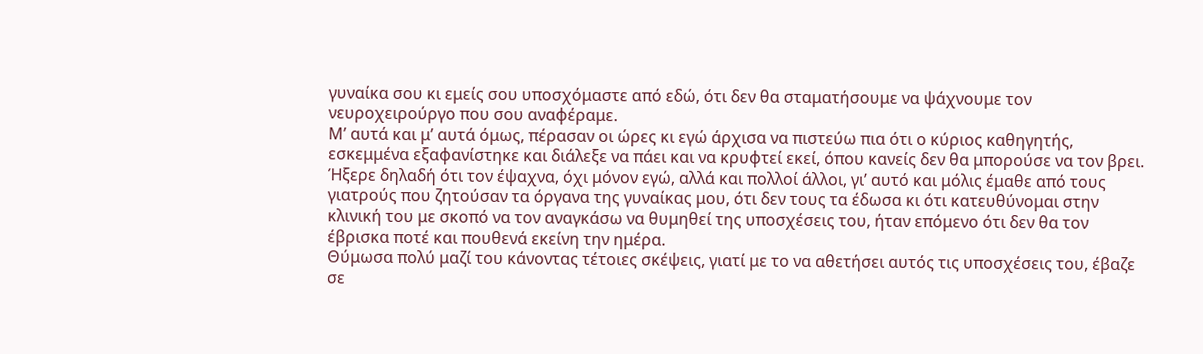γυναίκα σου κι εμείς σου υποσχόμαστε από εδώ, ότι δεν θα σταματήσουμε να ψάχνουμε τον νευροχειρούργο που σου αναφέραμε.
Μ’ αυτά και μ’ αυτά όμως, πέρασαν οι ώρες κι εγώ άρχισα να πιστεύω πια ότι ο κύριος καθηγητής, εσκεμμένα εξαφανίστηκε και διάλεξε να πάει και να κρυφτεί εκεί, όπου κανείς δεν θα μπορούσε να τον βρει. Ήξερε δηλαδή ότι τον έψαχνα, όχι μόνον εγώ, αλλά και πολλοί άλλοι, γι’ αυτό και μόλις έμαθε από τους γιατρούς που ζητούσαν τα όργανα της γυναίκας μου, ότι δεν τους τα έδωσα κι ότι κατευθύνομαι στην κλινική του με σκοπό να τον αναγκάσω να θυμηθεί της υποσχέσεις του, ήταν επόμενο ότι δεν θα τον έβρισκα ποτέ και πουθενά εκείνη την ημέρα.
Θύμωσα πολύ μαζί του κάνοντας τέτοιες σκέψεις, γιατί με το να αθετήσει αυτός τις υποσχέσεις του, έβαζε σε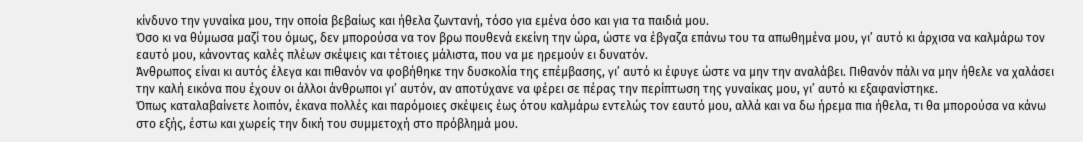κίνδυνο την γυναίκα μου, την οποία βεβαίως και ήθελα ζωντανή, τόσο για εμένα όσο και για τα παιδιά μου.
Όσο κι να θύμωσα μαζί του όμως, δεν μπορούσα να τον βρω πουθενά εκείνη την ώρα, ώστε να έβγαζα επάνω του τα απωθημένα μου, γι’ αυτό κι άρχισα να καλμάρω τον εαυτό μου, κάνοντας καλές πλέων σκέψεις και τέτοιες μάλιστα, που να με ηρεμούν ει δυνατόν.
Άνθρωπος είναι κι αυτός έλεγα και πιθανόν να φοβήθηκε την δυσκολία της επέμβασης, γι’ αυτό κι έφυγε ώστε να μην την αναλάβει. Πιθανόν πάλι να μην ήθελε να χαλάσει την καλή εικόνα που έχουν οι άλλοι άνθρωποι γι’ αυτόν, αν αποτύχανε να φέρει σε πέρας την περίπτωση της γυναίκας μου, γι’ αυτό κι εξαφανίστηκε.
Όπως καταλαβαίνετε λοιπόν, έκανα πολλές και παρόμοιες σκέψεις έως ότου καλμάρω εντελώς τον εαυτό μου, αλλά και να δω ήρεμα πια ήθελα, τι θα μπορούσα να κάνω στο εξής, έστω και χωρείς την δική του συμμετοχή στο πρόβλημά μου.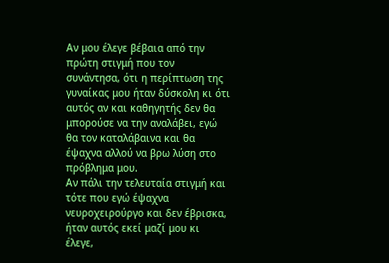Αν μου έλεγε βέβαια από την πρώτη στιγμή που τον συνάντησα, ότι η περίπτωση της γυναίκας μου ήταν δύσκολη κι ότι αυτός αν και καθηγητής δεν θα μπορούσε να την αναλάβει, εγώ θα τον καταλάβαινα και θα έψαχνα αλλού να βρω λύση στο πρόβλημα μου.
Αν πάλι την τελευταία στιγμή και τότε που εγώ έψαχνα νευροχειρούργο και δεν έβρισκα, ήταν αυτός εκεί μαζί μου κι έλεγε,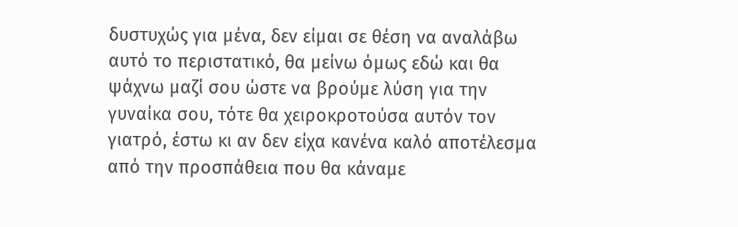δυστυχώς για μένα, δεν είμαι σε θέση να αναλάβω αυτό το περιστατικό, θα μείνω όμως εδώ και θα ψάχνω μαζί σου ώστε να βρούμε λύση για την γυναίκα σου, τότε θα χειροκροτούσα αυτόν τον γιατρό, έστω κι αν δεν είχα κανένα καλό αποτέλεσμα από την προσπάθεια που θα κάναμε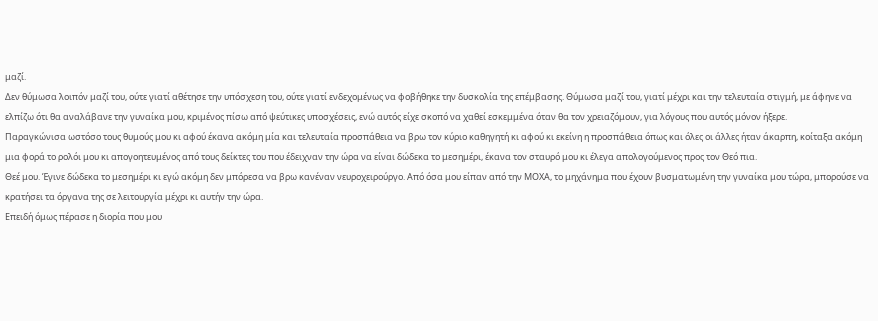μαζί.
Δεν θύμωσα λοιπόν μαζί του, ούτε γιατί αθέτησε την υπόσχεση του, ούτε γιατί ενδεχομένως να φοβήθηκε την δυσκολία της επέμβασης. Θύμωσα μαζί του, γιατί μέχρι και την τελευταία στιγμή, με άφηνε να ελπίζω ότι θα αναλάβανε την γυναίκα μου, κριμένος πίσω από ψεύτικες υποσχέσεις, ενώ αυτός είχε σκοπό να χαθεί εσκεμμένα όταν θα τον χρειαζόμουν, για λόγους που αυτός μόνον ήξερε.
Παραγκώνισα ωστόσο τους θυμούς μου κι αφού έκανα ακόμη μία και τελευταία προσπάθεια να βρω τον κύριο καθηγητή κι αφού κι εκείνη η προσπάθεια όπως και όλες οι άλλες ήταν άκαρπη, κοίταξα ακόμη μια φορά το ρολόι μου κι απογοητευμένος από τους δείκτες του που έδειχναν την ώρα να είναι δώδεκα το μεσημέρι, έκανα τον σταυρό μου κι έλεγα απολογούμενος προς τον Θεό πια.
Θεέ μου. Έγινε δώδεκα το μεσημέρι κι εγώ ακόμη δεν μπόρεσα να βρω κανέναν νευροχειρούργο. Από όσα μου είπαν από την ΜΟΧΑ, το μηχάνημα που έχουν βυσματωμένη την γυναίκα μου τώρα, μπορούσε να κρατήσει τα όργανα της σε λειτουργία μέχρι κι αυτήν την ώρα.
Επειδή όμως πέρασε η διορία που μου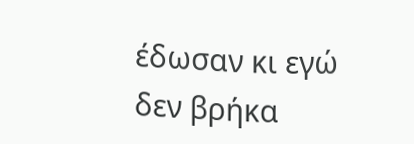έδωσαν κι εγώ δεν βρήκα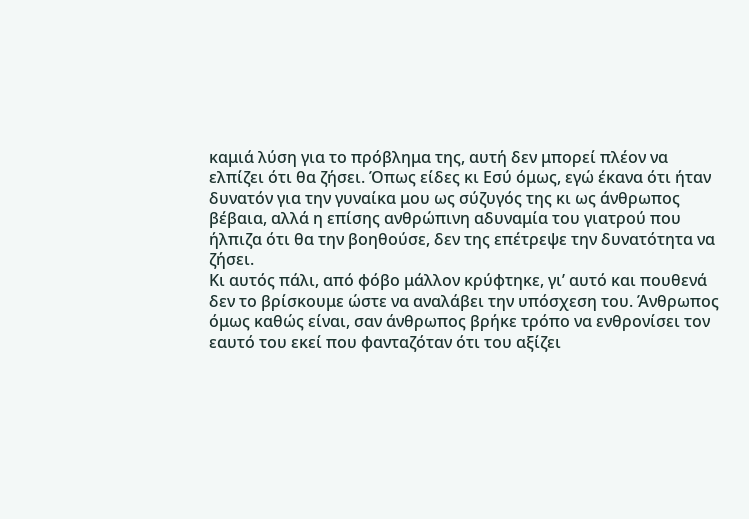καμιά λύση για το πρόβλημα της, αυτή δεν μπορεί πλέον να ελπίζει ότι θα ζήσει. Όπως είδες κι Εσύ όμως, εγώ έκανα ότι ήταν δυνατόν για την γυναίκα μου ως σύζυγός της κι ως άνθρωπος βέβαια, αλλά η επίσης ανθρώπινη αδυναμία του γιατρού που ήλπιζα ότι θα την βοηθούσε, δεν της επέτρεψε την δυνατότητα να ζήσει.
Κι αυτός πάλι, από φόβο μάλλον κρύφτηκε, γι’ αυτό και πουθενά δεν το βρίσκουμε ώστε να αναλάβει την υπόσχεση του. Άνθρωπος όμως καθώς είναι, σαν άνθρωπος βρήκε τρόπο να ενθρονίσει τον εαυτό του εκεί που φανταζόταν ότι του αξίζει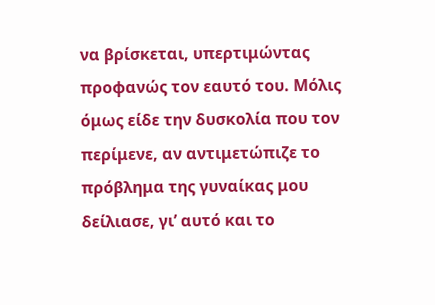να βρίσκεται, υπερτιμώντας προφανώς τον εαυτό του. Μόλις όμως είδε την δυσκολία που τον περίμενε, αν αντιμετώπιζε το πρόβλημα της γυναίκας μου δείλιασε, γι’ αυτό και το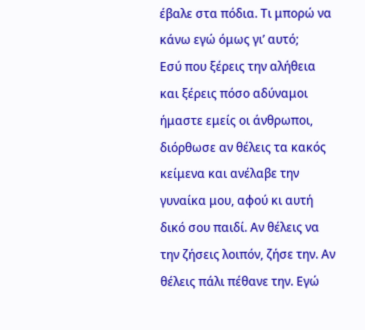έβαλε στα πόδια. Τι μπορώ να κάνω εγώ όμως γι’ αυτό;
Εσύ που ξέρεις την αλήθεια και ξέρεις πόσο αδύναμοι ήμαστε εμείς οι άνθρωποι, διόρθωσε αν θέλεις τα κακός κείμενα και ανέλαβε την γυναίκα μου, αφού κι αυτή δικό σου παιδί. Αν θέλεις να την ζήσεις λοιπόν, ζήσε την. Αν θέλεις πάλι πέθανε την. Εγώ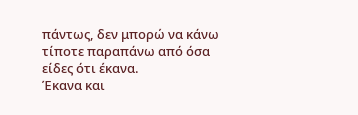πάντως, δεν μπορώ να κάνω τίποτε παραπάνω από όσα είδες ότι έκανα.
Έκανα και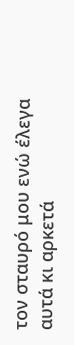τον σταυρό μου ενώ έλεγα αυτά κι αρκετά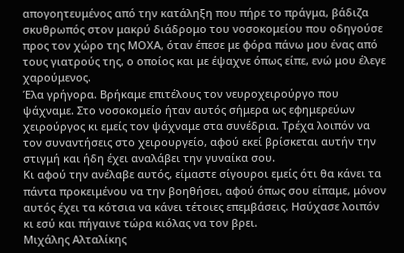απογοητευμένος από την κατάληξη που πήρε το πράγμα, βάδιζα σκυθρωπός στον μακρύ διάδρομο του νοσοκομείου που οδηγούσε προς τον χώρο της ΜΟΧΑ, όταν έπεσε με φόρα πάνω μου ένας από τους γιατρούς της, ο οποίος και με έψαχνε όπως είπε, ενώ μου έλεγε χαρούμενος.
Έλα γρήγορα. Βρήκαμε επιτέλους τον νευροχειρούργο που ψάχναμε. Στο νοσοκομείο ήταν αυτός σήμερα ως εφημερεύων χειρούργος κι εμείς τον ψάχναμε στα συνέδρια. Τρέχα λοιπόν να τον συναντήσεις στο χειρουργείο, αφού εκεί βρίσκεται αυτήν την στιγμή και ήδη έχει αναλάβει την γυναίκα σου.
Κι αφού την ανέλαβε αυτός, είμαστε σίγουροι εμείς ότι θα κάνει τα πάντα προκειμένου να την βοηθήσει, αφού όπως σου είπαμε, μόνον αυτός έχει τα κότσια να κάνει τέτοιες επεμβάσεις. Ησύχασε λοιπόν κι εσύ και πήγαινε τώρα κιόλας να τον βρει.
Μιχάλης Αλταλίκης